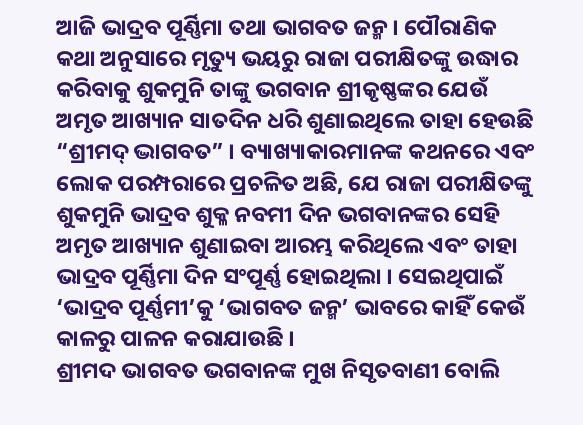ଆଜି ଭାଦ୍ରବ ପୂର୍ଣ୍ଣିମା ତଥା ଭାଗବତ ଜନ୍ମ । ପୌରାଣିକ କଥା ଅନୁସାରେ ମୃତ୍ୟୁ ଭୟରୁ ରାଜା ପରୀକ୍ଷିତଙ୍କୁ ଉଦ୍ଧାର କରିବାକୁ ଶୁକମୁନି ତାଙ୍କୁ ଭଗବାନ ଶ୍ରୀକୃଷ୍ଣଙ୍କର ଯେଉଁ ଅମୃତ ଆଖ୍ୟାନ ସାତଦିନ ଧରି ଶୁଣାଇଥିଲେ ତାହା ହେଉଛି “ଶ୍ରୀମଦ୍ ଦ୍ଭାଗବତ” । ବ୍ୟାଖ୍ୟାକାରମାନଙ୍କ କଥନରେ ଏବଂ ଲୋକ ପରମ୍ପରାରେ ପ୍ରଚଳିତ ଅଛି, ଯେ ରାଜା ପରୀକ୍ଷିତଙ୍କୁ ଶୁକମୁନି ଭାଦ୍ରବ ଶୁକ୍ଳ ନବମୀ ଦିନ ଭଗବାନଙ୍କର ସେହି ଅମୃତ ଆଖ୍ୟାନ ଶୁଣାଇବା ଆରମ୍ଭ କରିଥିଲେ ଏବଂ ତାହା ଭାଦ୍ରବ ପୂର୍ଣ୍ଣିମା ଦିନ ସଂପୂର୍ଣ୍ଣ ହୋଇଥିଲା । ସେଇଥିପାଇଁ ‘ଭାଦ୍ରବ ପୂର୍ଣ୍ଣମୀ’କୁ ‘ଭାଗବତ ଜନ୍ମ’ ଭାବରେ କାହିଁ କେଉଁ କାଳରୁ ପାଳନ କରାଯାଉଛି ।
ଶ୍ରୀମଦ ଭାଗବତ ଭଗବାନଙ୍କ ମୁଖ ନିସୃତବାଣୀ ବୋଲି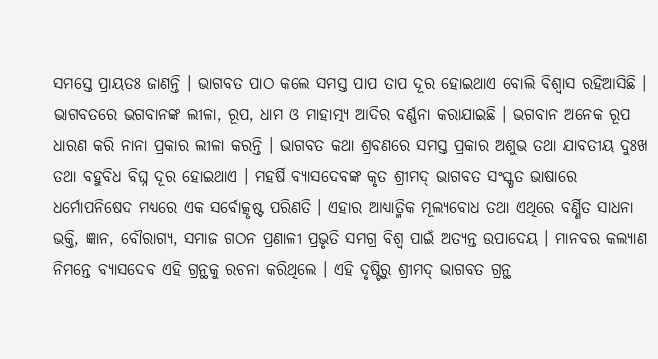ସମସ୍ତେ ପ୍ରାୟତଃ ଜାଣନ୍ତି । ଭାଗବତ ପାଠ କଲେ ସମସ୍ତ ପାପ ତାପ ଦୂର ହୋଇଥାଏ ବୋଲି ବିଶ୍ୱାସ ରହିଆସିଛି । ଭାଗବତରେ ଭଗବାନଙ୍କ ଲୀଳା, ରୂପ, ଧାମ ଓ ମାହାତ୍ମ୍ୟ ଆଦିର ବର୍ଣ୍ଣନା କରାଯାଇଛି । ଭଗବାନ ଅନେକ ରୂପ ଧାରଣ କରି ନାନା ପ୍ରକାର ଲୀଳା କରନ୍ତି । ଭାଗବତ କଥା ଶ୍ରବଣରେ ସମସ୍ତ ପ୍ରକାର ଅଶୁଭ ତଥା ଯାବତୀୟ ଦୁଃଖ ତଥା ବହୁବିଧ ବିଘ୍ନ ଦୂର ହୋଇଥାଏ । ମହର୍ଷି ବ୍ୟାସଦେବଙ୍କ କୃତ ଶ୍ରୀମଦ୍ ଭାଗବତ ସଂସ୍କୃତ ଭାଷାରେ ଧର୍ମୋପନିଷେଦ ମଧ୍ୟରେ ଏକ ସର୍ବୋତ୍କୃଷ୍ଟ ପରିଣତି । ଏହାର ଆଧ୍ୟାତ୍ମିକ ମୂଲ୍ୟବୋଧ ତଥା ଏଥିରେ ବର୍ଣ୍ଣିତ ସାଧନା ଭକ୍ତି, ଜ୍ଞାନ, ବୌରାଗ୍ୟ, ସମାଜ ଗଠନ ପ୍ରଣାଳୀ ପ୍ରଭୃତି ସମଗ୍ର ବିଶ୍ୱ ପାଇଁ ଅତ୍ୟନ୍ତ ଉପାଦେୟ । ମାନବର କଲ୍ୟାଣ ନିମନ୍ତେ ବ୍ୟାସଦେବ ଏହି ଗ୍ରନ୍ଥକୁ ରଚନା କରିଥିଲେ । ଏହି ଦୃଷ୍ଟିରୁ ଶ୍ରୀମଦ୍ ଭାଗବତ ଗ୍ରନ୍ଥ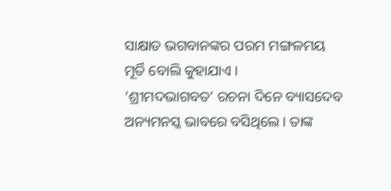ସାକ୍ଷାତ ଭଗବାନଙ୍କର ପରମ ମଙ୍ଗଳମୟ ମୂର୍ତି ବୋଲି କୁହାଯାଏ ।
‘ଶ୍ରୀମଦଭାଗବତ’ ରଚନା ଦିନେ ବ୍ୟାସଦେବ ଅନ୍ୟମନସ୍କ ଭାବରେ ବସିଥିଲେ । ତାଙ୍କ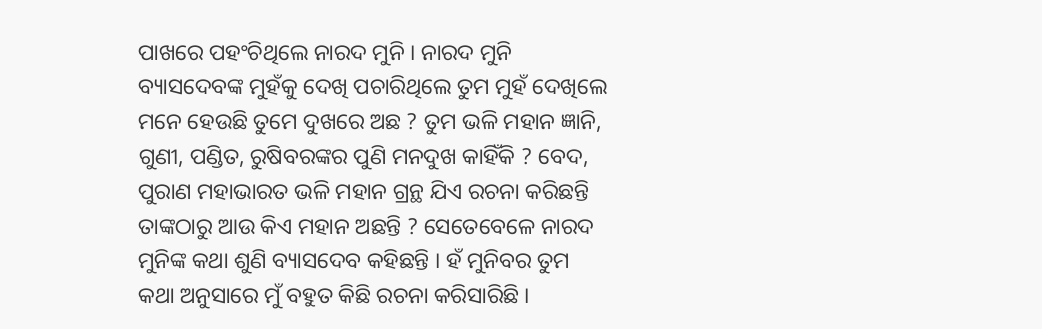ପାଖରେ ପହଂଚିଥିଲେ ନାରଦ ମୁନି । ନାରଦ ମୁନି ବ୍ୟାସଦେବଙ୍କ ମୁହଁକୁ ଦେଖି ପଚାରିଥିଲେ ତୁମ ମୁହଁ ଦେଖିଲେ ମନେ ହେଉଛି ତୁମେ ଦୁଖରେ ଅଛ ? ତୁମ ଭଳି ମହାନ ଜ୍ଞାନି, ଗୁଣୀ, ପଣ୍ଡିତ, ରୁଷିବରଙ୍କର ପୁଣି ମନଦୁଖ କାହିଁକି ? ବେଦ, ପୁରାଣ ମହାଭାରତ ଭଳି ମହାନ ଗ୍ରନ୍ଥ ଯିଏ ରଚନା କରିଛନ୍ତି ତାଙ୍କଠାରୁ ଆଉ କିଏ ମହାନ ଅଛନ୍ତି ? ସେତେବେଳେ ନାରଦ ମୁନିଙ୍କ କଥା ଶୁଣି ବ୍ୟାସଦେବ କହିଛନ୍ତି । ହଁ ମୁନିବର ତୁମ କଥା ଅନୁସାରେ ମୁଁ ବହୁତ କିଛି ରଚନା କରିସାରିଛି ।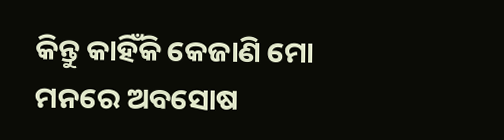କିନ୍ତୁ କାହିଁକି କେଜାଣି ମୋ ମନରେ ଅବସୋଷ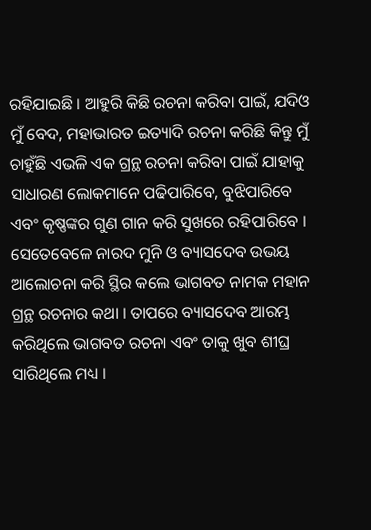ରହିଯାଇଛି । ଆହୁରି କିଛି ରଚନା କରିବା ପାଇଁ, ଯଦିଓ ମୁଁ ବେଦ, ମହାଭାରତ ଇତ୍ୟାଦି ରଚନା କରିଛି କିନ୍ତୁ ମୁଁ ଚାହୁଁଛି ଏଭଳି ଏକ ଗ୍ରନ୍ଥ ରଚନା କରିବା ପାଇଁ ଯାହାକୁ ସାଧାରଣ ଲୋକମାନେ ପଢିପାରିବେ, ବୁଝିପାରିବେ ଏବଂ କୃଷ୍ଣଙ୍କର ଗୁଣ ଗାନ କରି ସୁଖରେ ରହିପାରିବେ । ସେତେବେଳେ ନାରଦ ମୁନି ଓ ବ୍ୟାସଦେବ ଉଭୟ ଆଲୋଚନା କରି ସ୍ଥିର କଲେ ଭାଗବତ ନାମକ ମହାନ ଗ୍ରନ୍ଥ ରଚନାର କଥା । ତାପରେ ବ୍ୟାସଦେବ ଆରମ୍ଭ କରିଥିଲେ ଭାଗବତ ରଚନା ଏବଂ ତାକୁ ଖୁବ ଶୀଘ୍ର ସାରିଥିଲେ ମଧ୍ୟ ।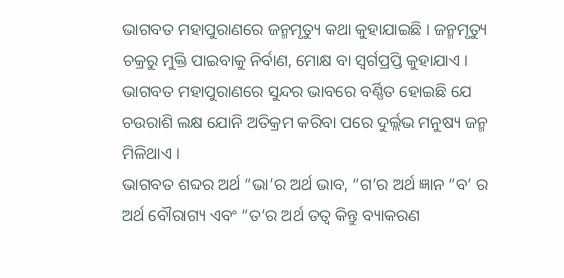ଭାଗବତ ମହାପୁରାଣରେ ଜନ୍ମମୃତ୍ୟୁ କଥା କୁହାଯାଇଛି । ଜନ୍ମମୃତ୍ୟୁ ଚକ୍ରରୁ ମୁକ୍ତି ପାଇବାକୁ ନିର୍ବାଣ, ମୋକ୍ଷ ବା ସ୍ୱର୍ଗପ୍ରପ୍ତି କୁହାଯାଏ । ଭାଗବତ ମହାପୁରାଣରେ ସୁନ୍ଦର ଭାବରେ ବର୍ଣ୍ଣିତ ହୋଇଛି ଯେ ଚଉରାଶି ଲକ୍ଷ ଯୋନି ଅତିକ୍ରମ କରିବା ପରେ ଦୁର୍ଲ୍ଲଭ ମନୁଷ୍ୟ ଜନ୍ମ ମିଳିଥାଏ ।
ଭାଗବତ ଶବ୍ଦର ଅର୍ଥ “ଭା’ର ଅର୍ଥ ଭାବ, “ଗ’ର ଅର୍ଥ ଜ୍ଞାନ “ବ’ ର ଅର୍ଥ ବୌରାଗ୍ୟ ଏବଂ “ତ’ର ଅର୍ଥ ତତ୍ୱ କିନ୍ତୁ ବ୍ୟାକରଣ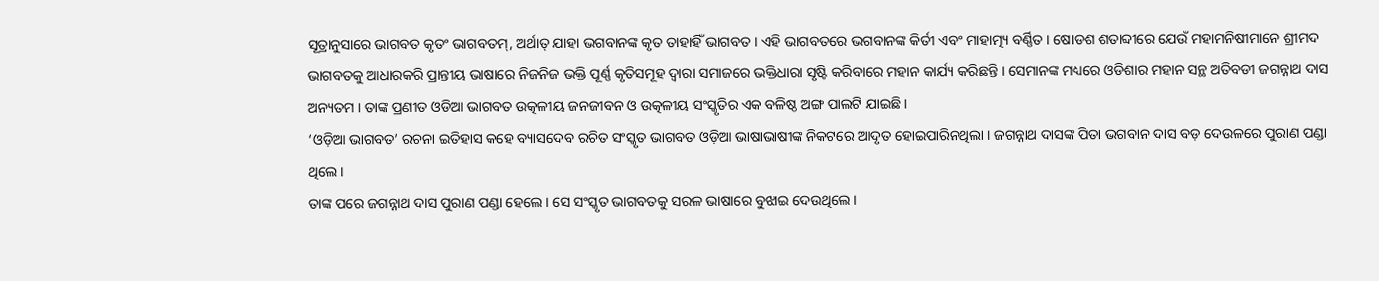ସୂତ୍ରାନୁସାରେ ଭାଗବତ କୃତଂ ଭାଗବତମ୍, ଅର୍ଥାତ୍ ଯାହା ଭଗବାନଙ୍କ କୃତ ତାହାହିଁ ଭାଗବତ । ଏହି ଭାଗବତରେ ଭଗବାନଙ୍କ କିର୍ତୀ ଏବଂ ମାହାତ୍ମ୍ୟ ବର୍ଣ୍ଣିତ । ଷୋଡଶ ଶତାବ୍ଦୀରେ ଯେଉଁ ମହାମନିଷୀମାନେ ଶ୍ରୀମଦ ଭାଗବତକୁ ଆଧାରକରି ପ୍ରାନ୍ତୀୟ ଭାଷାରେ ନିଜନିଜ ଭକ୍ତି ପୂର୍ଣ୍ଣ କୃତିସମୂହ ଦ୍ୱାରା ସମାଜରେ ଭକ୍ତିଧାରା ସୃଷ୍ଟି କରିବାରେ ମହାନ କାର୍ଯ୍ୟ କରିଛନ୍ତି । ସେମାନଙ୍କ ମଧ୍ୟରେ ଓଡିଶାର ମହାନ ସନ୍ଥ ଅତିବଡୀ ଜଗନ୍ନାଥ ଦାସ ଅନ୍ୟତମ । ତାଙ୍କ ପ୍ରଣୀତ ଓଡିଆ ଭାଗବତ ଉତ୍କଳୀୟ ଜନଜୀବନ ଓ ଉତ୍କଳୀୟ ସଂସ୍କୃତିର ଏକ ବଳିଷ୍ଠ ଅଙ୍ଗ ପାଲଟି ଯାଇଛି ।
‘ଓଡ଼ିଆ ଭାଗବତ’ ରଚନା ଇତିହାସ କହେ ବ୍ୟାସଦେବ ରଚିତ ସଂସ୍କୃତ ଭାଗବତ ଓଡ଼ିଆ ଭାଷାଭାଷୀଙ୍କ ନିକଟରେ ଆଦୃତ ହୋଇପାରିନଥିଲା । ଜଗନ୍ନାଥ ଦାସଙ୍କ ପିତା ଭଗବାନ ଦାସ ବଡ଼ ଦେଉଳରେ ପୁରାଣ ପଣ୍ଡା ଥିଲେ ।
ତାଙ୍କ ପରେ ଜଗନ୍ନାଥ ଦାସ ପୁରାଣ ପଣ୍ଡା ହେଲେ । ସେ ସଂସ୍କୃତ ଭାଗବତକୁ ସରଳ ଭାଷାରେ ବୁଝାଇ ଦେଉଥିଲେ ।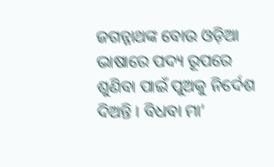ଜଗନ୍ନାଥଙ୍କ ବୋଉ ଓଡ଼ିଆ ଭାଷାରେ ପଦ୍ୟ ରୂପରେ ଶୁଣିବା ପାଇଁ ପୁଅକୁ ନିର୍ଦେଶ ଦିଅନ୍ତି । ବିଧବା ମା’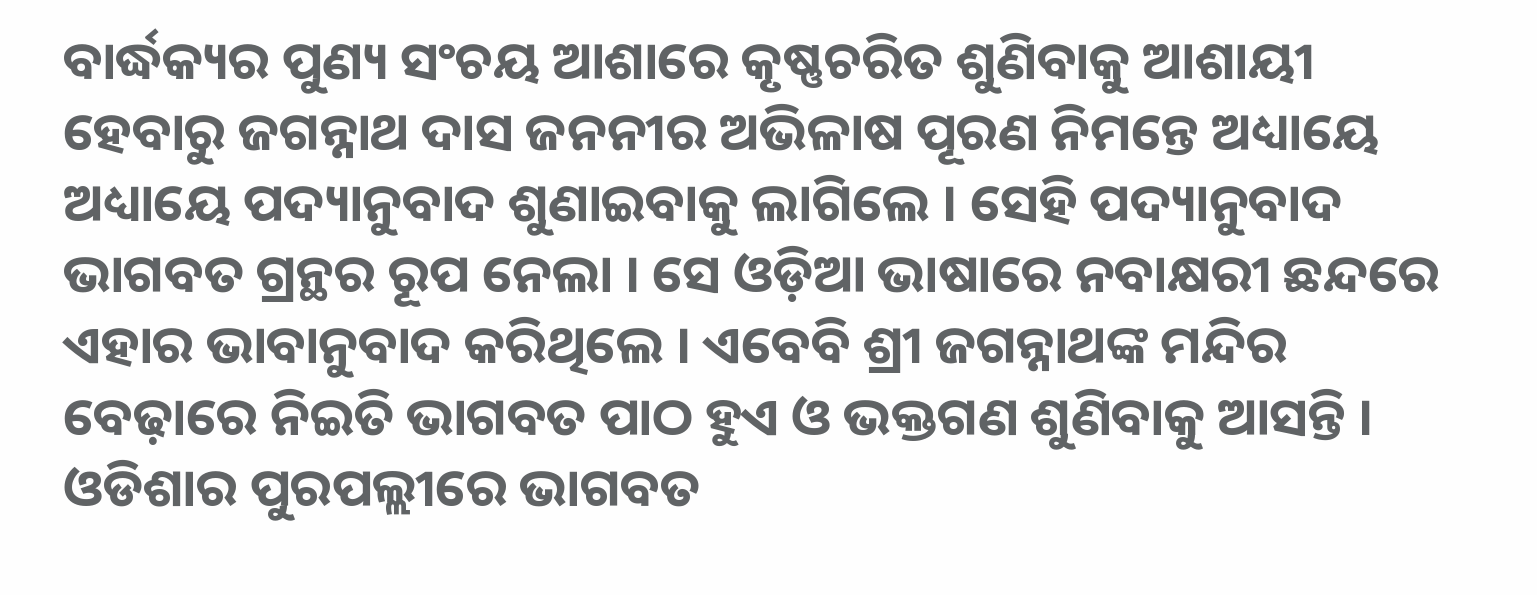ବାର୍ଦ୍ଧକ୍ୟର ପୁଣ୍ୟ ସଂଚୟ ଆଶାରେ କୃଷ୍ଣଚରିତ ଶୁଣିବାକୁ ଆଶାୟୀ ହେବାରୁ ଜଗନ୍ନାଥ ଦାସ ଜନନୀର ଅଭିଳାଷ ପୂରଣ ନିମନ୍ତେ ଅଧ୍ୟାୟେ ଅଧ୍ୟାୟେ ପଦ୍ୟାନୁବାଦ ଶୁଣାଇବାକୁ ଲାଗିଲେ । ସେହି ପଦ୍ୟାନୁବାଦ ଭାଗବତ ଗ୍ରନ୍ଥର ରୂପ ନେଲା । ସେ ଓଡ଼ିଆ ଭାଷାରେ ନବାକ୍ଷରୀ ଛନ୍ଦରେ ଏହାର ଭାବାନୁବାଦ କରିଥିଲେ । ଏବେବି ଶ୍ରୀ ଜଗନ୍ନାଥଙ୍କ ମନ୍ଦିର ବେଢ଼ାରେ ନିଇତି ଭାଗବତ ପାଠ ହୁଏ ଓ ଭକ୍ତଗଣ ଶୁଣିବାକୁ ଆସନ୍ତି ।
ଓଡିଶାର ପୁରପଲ୍ଲୀରେ ଭାଗବତ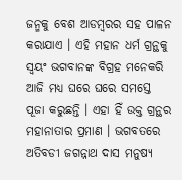ଜନ୍ମକୁ ବେଶ ଆଡମ୍ବରର ସହ ପାଳନ କରାଯାଏ । ଏହି ମହାନ ଧର୍ମ ଗ୍ରନ୍ଥକୁ ସ୍ୱୟଂ ଭଗବାନଙ୍କ ବିଗ୍ରହ ମନେକରି ଆଜି ମଧ୍ୟ ଘରେ ଘରେ ସମସ୍ତେ ପୂଜା କରୁଛନ୍ତି । ଏହା ହିଁ ଉକ୍ତ ଗ୍ରନ୍ଥର ମହାନାତାର ପ୍ରମାଣ । ଭଗବତରେ ଅତିବଡୀ ଜଗନ୍ନାଥ ଦାସ ମନୁଷ୍ୟ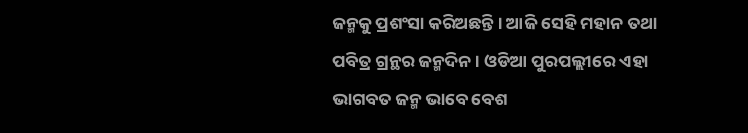ଜନ୍ମକୁ ପ୍ରଶଂସା କରିଅଛନ୍ତି । ଆଜି ସେହି ମହାନ ତଥା ପବିତ୍ର ଗ୍ରନ୍ଥର ଜନ୍ମଦିନ । ଓଡିଆ ପୁରପଲ୍ଲୀରେ ଏହା ଭାଗବତ ଜନ୍ମ ଭାବେ ବେଶ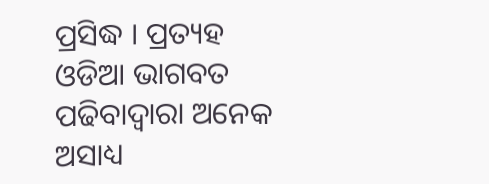ପ୍ରସିଦ୍ଧ । ପ୍ରତ୍ୟହ ଓଡିଆ ଭାଗବତ ପଢିବାଦ୍ୱାରା ଅନେକ ଅସାଧ୍ୟ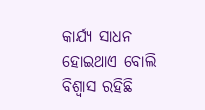କାର୍ଯ୍ୟ ସାଧନ ହୋଇଥାଏ ବୋଲି ବିଶ୍ୱାସ ରହିଛି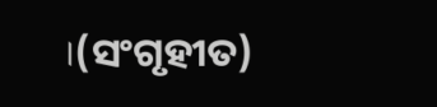।(ସଂଗୃହୀତ)